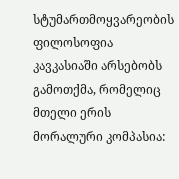სტუმართმოყვარეობის ფილოსოფია
კავკასიაში არსებობს გამოთქმა, რომელიც მთელი ერის მორალური კომპასია: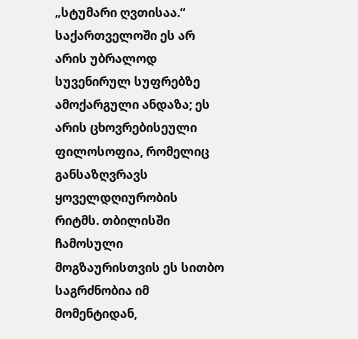„სტუმარი ღვთისაა.“ საქართველოში ეს არ არის უბრალოდ სუვენირულ სუფრებზე ამოქარგული ანდაზა; ეს არის ცხოვრებისეული ფილოსოფია, რომელიც განსაზღვრავს ყოველდღიურობის რიტმს. თბილისში ჩამოსული მოგზაურისთვის ეს სითბო საგრძნობია იმ მომენტიდან,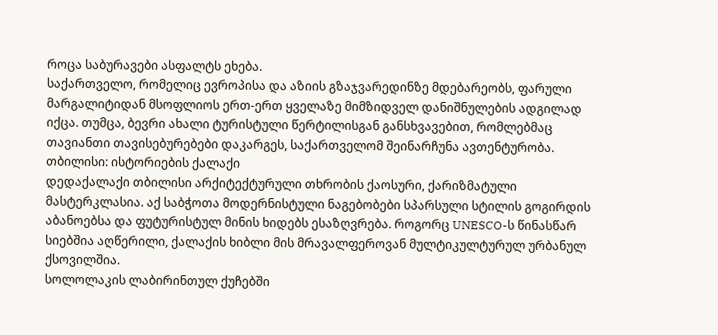როცა საბურავები ასფალტს ეხება.
საქართველო, რომელიც ევროპისა და აზიის გზაჯვარედინზე მდებარეობს, ფარული მარგალიტიდან მსოფლიოს ერთ-ერთ ყველაზე მიმზიდველ დანიშნულების ადგილად იქცა. თუმცა, ბევრი ახალი ტურისტული წერტილისგან განსხვავებით, რომლებმაც თავიანთი თავისებურებები დაკარგეს, საქართველომ შეინარჩუნა ავთენტურობა.
თბილისი: ისტორიების ქალაქი
დედაქალაქი თბილისი არქიტექტურული თხრობის ქაოსური, ქარიზმატული მასტერკლასია. აქ საბჭოთა მოდერნისტული ნაგებობები სპარსული სტილის გოგირდის აბანოებსა და ფუტურისტულ მინის ხიდებს ესაზღვრება. როგორც UNESCO-ს წინასწარ სიებშია აღწერილი, ქალაქის ხიბლი მის მრავალფეროვან მულტიკულტურულ ურბანულ ქსოვილშია.
სოლოლაკის ლაბირინთულ ქუჩებში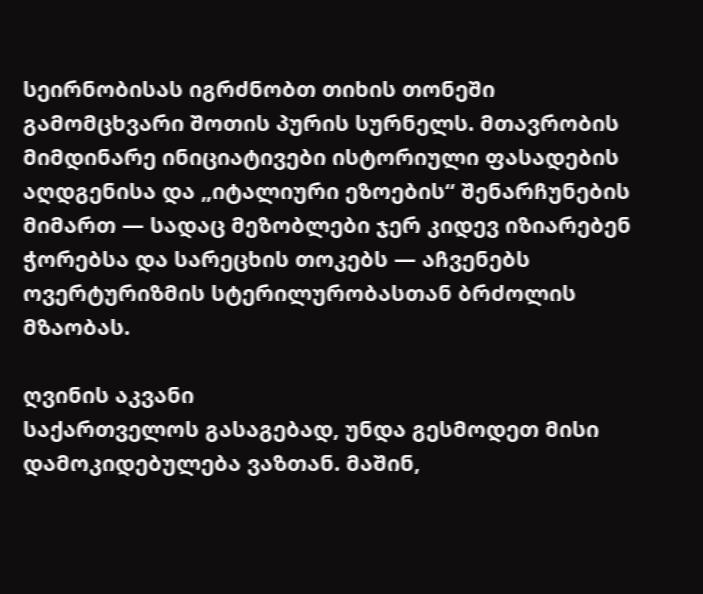სეირნობისას იგრძნობთ თიხის თონეში გამომცხვარი შოთის პურის სურნელს. მთავრობის მიმდინარე ინიციატივები ისტორიული ფასადების აღდგენისა და „იტალიური ეზოების“ შენარჩუნების მიმართ — სადაც მეზობლები ჯერ კიდევ იზიარებენ ჭორებსა და სარეცხის თოკებს — აჩვენებს ოვერტურიზმის სტერილურობასთან ბრძოლის მზაობას.

ღვინის აკვანი
საქართველოს გასაგებად, უნდა გესმოდეთ მისი დამოკიდებულება ვაზთან. მაშინ,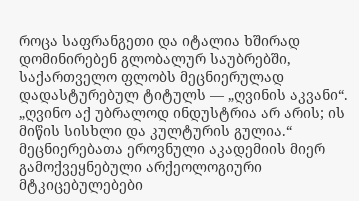როცა საფრანგეთი და იტალია ხშირად დომინირებენ გლობალურ საუბრებში, საქართველო ფლობს მეცნიერულად დადასტურებულ ტიტულს — „ღვინის აკვანი“.
„ღვინო აქ უბრალოდ ინდუსტრია არ არის; ის მიწის სისხლი და კულტურის გულია.“
მეცნიერებათა ეროვნული აკადემიის მიერ გამოქვეყნებული არქეოლოგიური მტკიცებულებები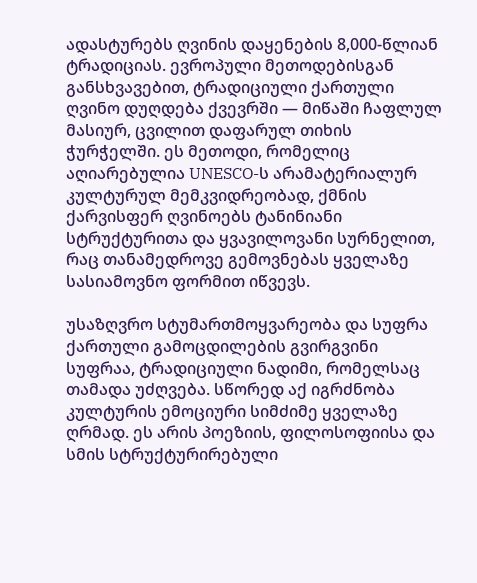ადასტურებს ღვინის დაყენების 8,000-წლიან ტრადიციას. ევროპული მეთოდებისგან განსხვავებით, ტრადიციული ქართული ღვინო დუღდება ქვევრში — მიწაში ჩაფლულ მასიურ, ცვილით დაფარულ თიხის ჭურჭელში. ეს მეთოდი, რომელიც აღიარებულია UNESCO-ს არამატერიალურ კულტურულ მემკვიდრეობად, ქმნის ქარვისფერ ღვინოებს ტანინიანი სტრუქტურითა და ყვავილოვანი სურნელით, რაც თანამედროვე გემოვნებას ყველაზე სასიამოვნო ფორმით იწვევს.

უსაზღვრო სტუმართმოყვარეობა და სუფრა
ქართული გამოცდილების გვირგვინი სუფრაა, ტრადიციული ნადიმი, რომელსაც თამადა უძღვება. სწორედ აქ იგრძნობა კულტურის ემოციური სიმძიმე ყველაზე ღრმად. ეს არის პოეზიის, ფილოსოფიისა და სმის სტრუქტურირებული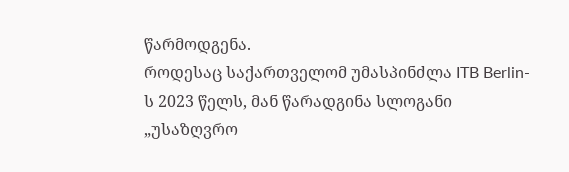წარმოდგენა.
როდესაც საქართველომ უმასპინძლა ITB Berlin-ს 2023 წელს, მან წარადგინა სლოგანი „უსაზღვრო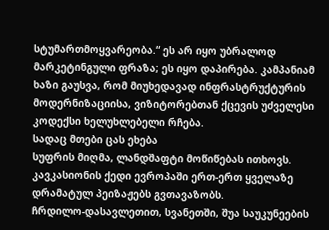სტუმართმოყვარეობა.“ ეს არ იყო უბრალოდ მარკეტინგული ფრაზა; ეს იყო დაპირება. კამპანიამ ხაზი გაუსვა, რომ მიუხედავად ინფრასტრუქტურის მოდერნიზაციისა, ვიზიტორებთან ქცევის უძველესი კოდექსი ხელუხლებელი რჩება.
სადაც მთები ცას ეხება
სუფრის მიღმა, ლანდშაფტი მოწიწებას ითხოვს. კავკასიონის ქედი ევროპაში ერთ-ერთ ყველაზე დრამატულ პეიზაჟებს გვთავაზობს.
ჩრდილო-დასავლეთით, სვანეთში, შუა საუკუნეების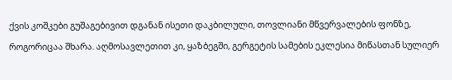ქვის კოშკები გუშაგებივით დგანან ისეთი დაკბილული, თოვლიანი მწვერვალების ფონზე, როგორიცაა შხარა. აღმოსავლეთით კი, ყაზბეგში, გერგეტის სამების ეკლესია მიწასთან სულიერ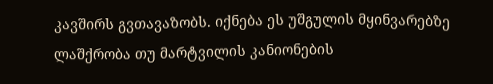კავშირს გვთავაზობს. იქნება ეს უშგულის მყინვარებზე ლაშქრობა თუ მარტვილის კანიონების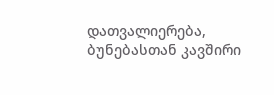დათვალიერება, ბუნებასთან კავშირი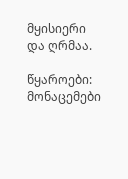მყისიერი და ღრმაა.

წყაროები: მონაცემები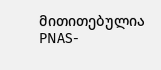მითითებულია PNAS-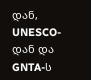დან, UNESCO-დან და GNTA-ს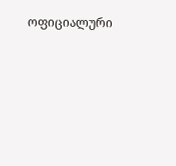ოფიციალური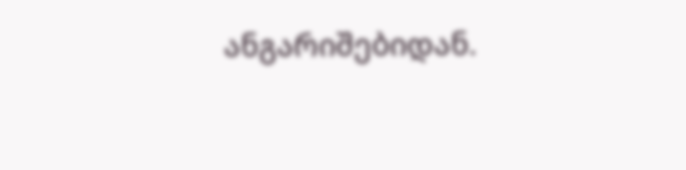ანგარიშებიდან.